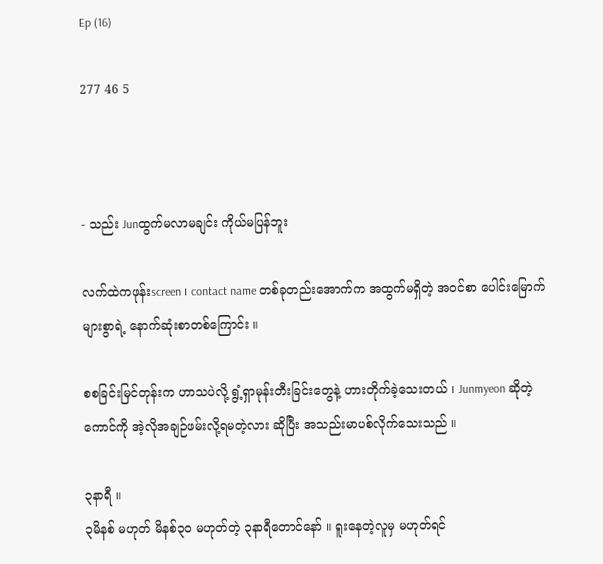Ep (16)

277 46 5



- သည်း Junထွက်မလာမချင်း ကိုယ်မပြန်ဘူး

လက်ထဲကဖုန်းscreen ၊ contact name တစ်ခုတည်းအောက်က အထွက်မရှိတဲ့ အဝင်စာ ပေါင်းမြောက်များစွာရဲ့ နောက်ဆုံးစာတစ်ကြောင်း ။

စစခြင်းမြင်တုန်းက ဟာသပဲလို့ ရွံ့ရှာမုန်းတီးခြင်းတွေနဲ့ ဟားတိုက်ခဲ့သေးတယ် ၊ Junmyeon ဆိုတဲ့ကောင်ကို အဲ့လိုအချဉ်ဖမ်းလို့ရမတဲ့လား ဆိုပြီး အသည်းမာပစ်လိုက်သေးသည် ။

၃နာရီ ။
၃မိနစ် မဟုတ် မိနစ်၃၀ မဟုတ်တဲ့ ၃နာရီတောင်နော် ။ ရူးနေတဲ့လူမှ မဟုတ်ရင်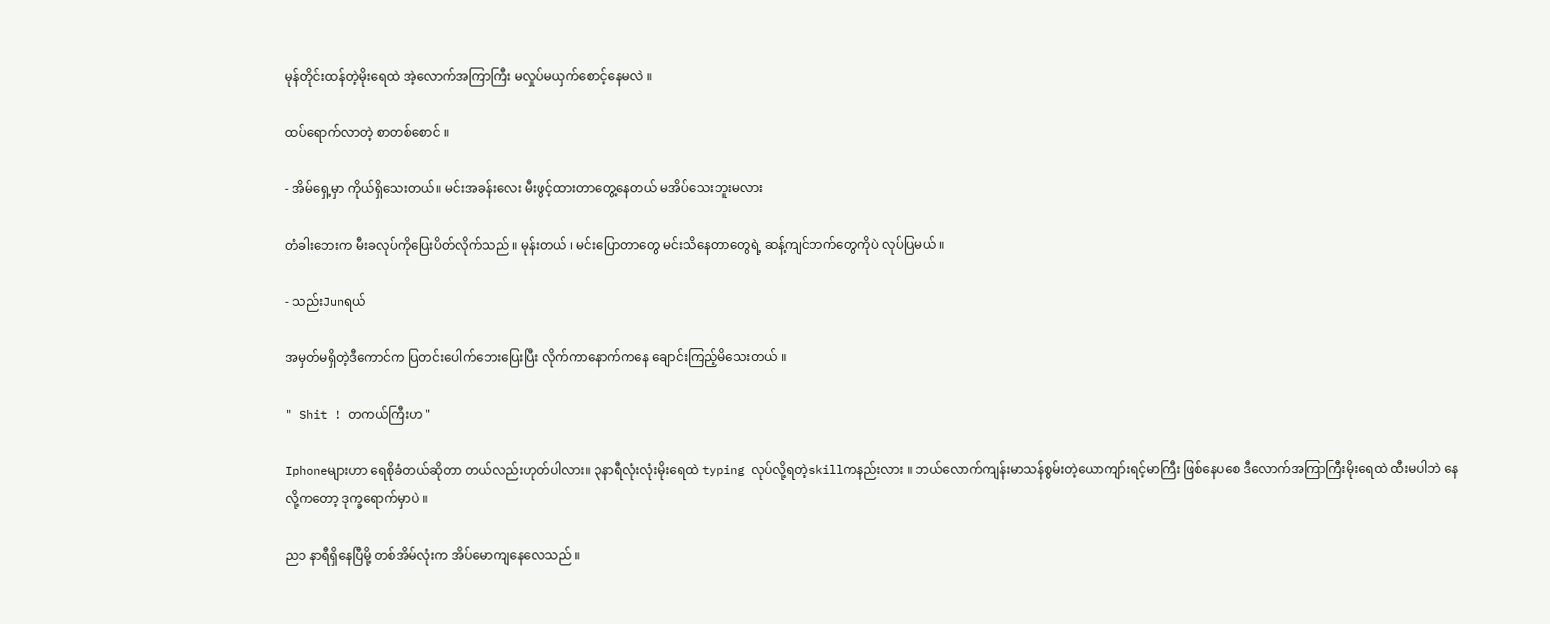မုန်တိုင်းထန်တဲ့မိုးရေထဲ အဲ့လောက်အကြာကြီး မလှုပ်မယှက်စောင့်နေမလဲ ။

ထပ်ရောက်လာတဲ့ စာတစ်စောင် ။

- အိမ်ရှေ့မှာ ကိုယ်ရှိသေးတယ်။ မင်းအခန်းလေး မီးဖွင့်ထားတာတွေ့နေတယ် မအိပ်သေးဘူးမလား

တံခါးဘေးက မီးခလုပ်ကိုပြေးပိတ်လိုက်သည် ။ မုန်းတယ် ၊ မင်းပြောတာတွေ မင်းသိနေတာတွေရဲ့ ဆန့်ကျင်ဘက်တွေကိုပဲ လုပ်ပြမယ် ။

- သည်းJunရယ်

အမှတ်မရှိတဲ့ဒီကောင်က ပြတင်းပေါက်ဘေးပြေးပြီး လိုက်ကာနောက်ကနေ ချောင်းကြည့်မိသေးတယ် ။

" Shit ! တကယ်ကြီးဟ "

Iphoneများဟာ ရေစိုခံတယ်ဆိုတာ တယ်လည်းဟုတ်ပါလား။ ၃နာရီလုံးလုံးမိုးရေထဲ typing လုပ်လို့ရတဲ့skillကနည်းလား ။ ဘယ်လောက်ကျန်းမာသန်စွမ်းတဲ့ယောကျာ်းရင့်မာကြီး ဖြစ်နေပစေ ဒီလောက်အကြာကြီးမိုးရေထဲ ထီးမပါဘဲ နေလို့ကတော့ ဒုက္ခရောက်မှာပဲ ။

ည၁ နာရီရှိနေပြီမို့ တစ်အိမ်လုံးက အိပ်မောကျနေလေသည် ။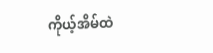ကိုယ့်အိမ်ထဲ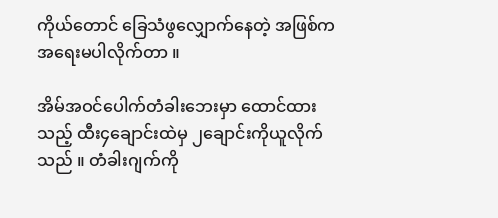ကိုယ်တောင် ခြေသံဖွလျှောက်နေတဲ့ အဖြစ်က အရေးမပါလိုက်တာ ။

အိမ်အဝင်ပေါက်တံခါးဘေးမှာ ထောင်ထားသည့် ထီး၄ချောင်းထဲမှ ၂ချောင်းကိုယူလိုက်သည် ။ တံခါးဂျက်ကို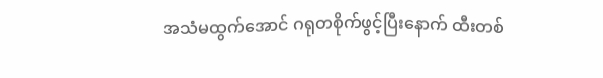အသံမထွက်အောင် ဂရုတစိုက်ဖွင့်ပြီးနောက် ထီးတစ်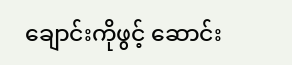ချောင်းကိုဖွင့်‌ ‌ဆောင်း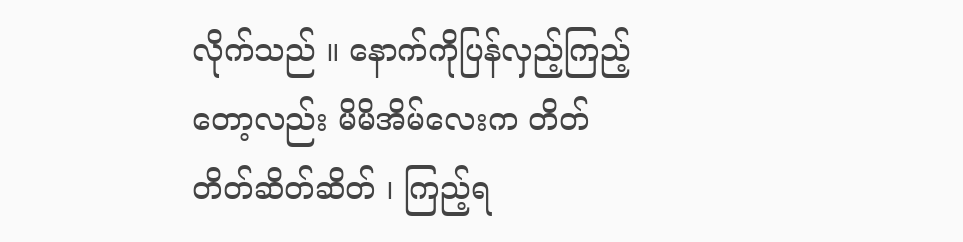လိုက်သည် ။ နောက်ကိုပြန်လှည့်ကြည့်တော့လည်း မိမိအိမ်လေးက တိတ်တိတ်ဆိတ်ဆိတ် ၊ ကြည့်ရ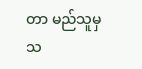တာ မည်သူမှ သ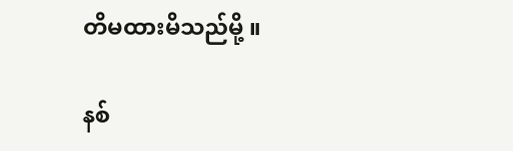တိမထားမိသည်မို့ ။

နစ်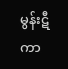မွန်းဋီကာ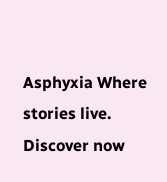Asphyxia Where stories live. Discover now